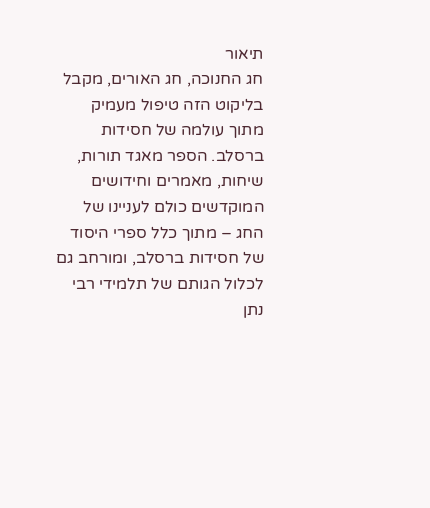תיאור
חג החנוכה, חג האורים, מקבל בליקוט הזה טיפול מעמיק מתוך עולמה של חסידות ברסלב. הספר מאגד תורות, שיחות, מאמרים וחידושים המוקדשים כולם לעניינו של החג – מתוך כלל ספרי היסוד של חסידות ברסלב, ומורחב גם לכלול הגותם של תלמידי רבי נתן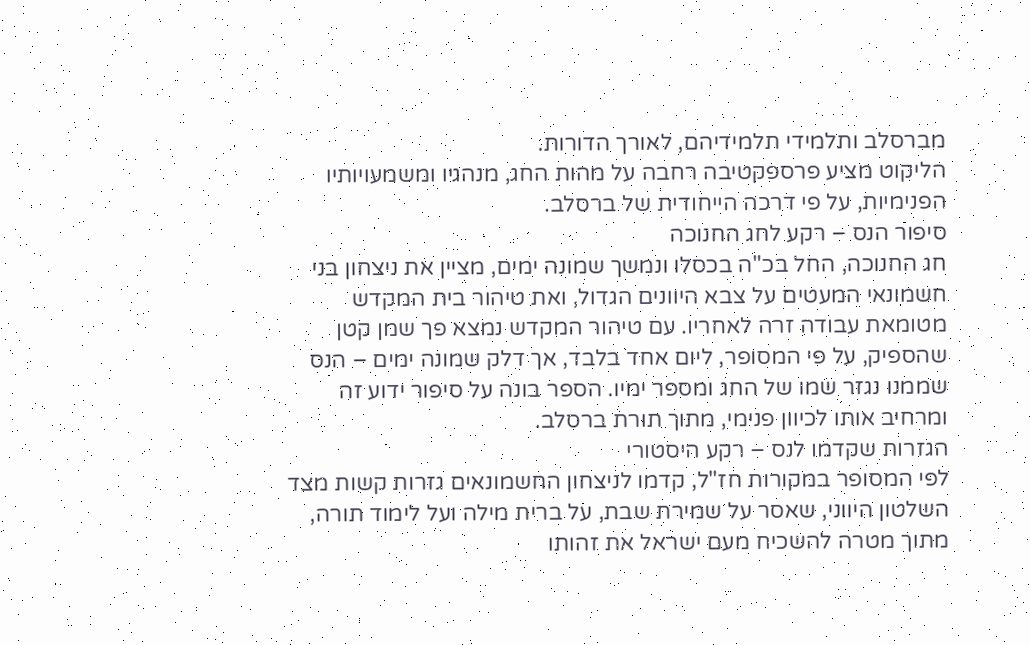מברסלב ותלמידי תלמידיהם, לאורך הדורות.
הליקוט מציע פרספקטיבה רחבה על מהות החג, מנהגיו ומשמעויותיו הפנימיות, על פי דרכה הייחודית של ברסלב.
סיפור הנס – רקע לחג החנוכה
חג החנוכה, החל בכ"ה בכסלו ונמשך שמונה ימים, מציין את ניצחון בני חשמונאי המעטים על צבא היוונים הגדול, ואת טיהור בית המקדש מטומאת עבודה זרה לאחריו. עם טיהור המקדש נמצא פך שמן קטן שהספיק, על פי המסופר, ליום אחד בלבד, אך דלק שמונה ימים – הנס שממנו נגזר שמו של החג ומספר ימיו. הספר בונה על סיפור ידוע זה ומרחיב אותו לכיוון פנימי, מתוך תורת ברסלב.
הגזרות שקדמו לנס – רקע היסטורי
לפי המסופר במקורות חז"ל, קדמו לניצחון החשמונאים גזרות קשות מצד השלטון היווני, שאסר על שמירת שבת, על ברית מילה ועל לימוד תורה, מתוך מטרה להשכיח מעם ישראל את זהותו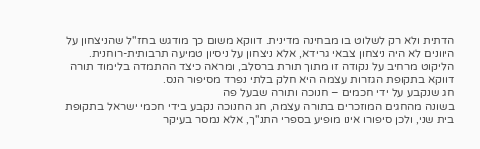הדתית ולא רק לשלוט בו מבחינה מדינית. דווקא משום כך מודגש בחז"ל שהניצחון על היוונים לא היה ניצחון צבאי גרידא, אלא ניצחון על ניסיון טמיעה תרבותית-רוחנית. הליקוט מרחיב על נקודה זו מתוך תורת ברסלב, ומראה כיצד ההתמדה בלימוד תורה דווקא בתקופת הגזרות עצמה היא חלק בלתי נפרד מסיפור הנס.
חג שנקבע על ידי חכמים – חנוכה ותורה שבעל פה
בשונה מהחגים המוזכרים בתורה עצמה, חג החנוכה נקבע בידי חכמי ישראל בתקופת בית שני, ולכן סיפורו אינו מופיע בספרי התנ"ך, אלא נמסר בעיקר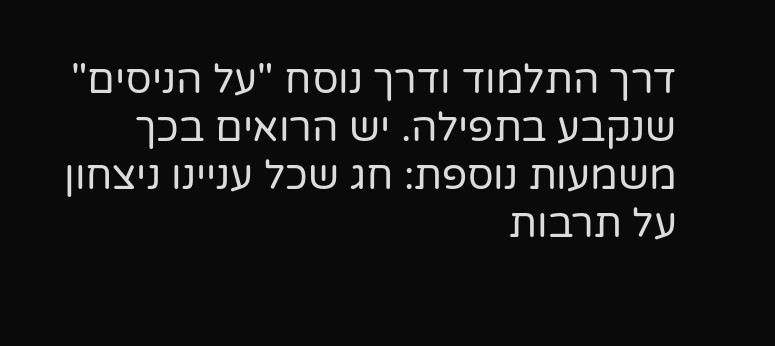דרך התלמוד ודרך נוסח "על הניסים" שנקבע בתפילה. יש הרואים בכך משמעות נוספת: חג שכל עניינו ניצחון על תרבות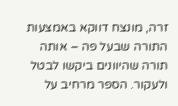זרה, מונצח דווקא באמצעות התורה שבעל פה – אותה תורה שהיוונים ביקשו לבטל ולעקור. הספר מרחיב על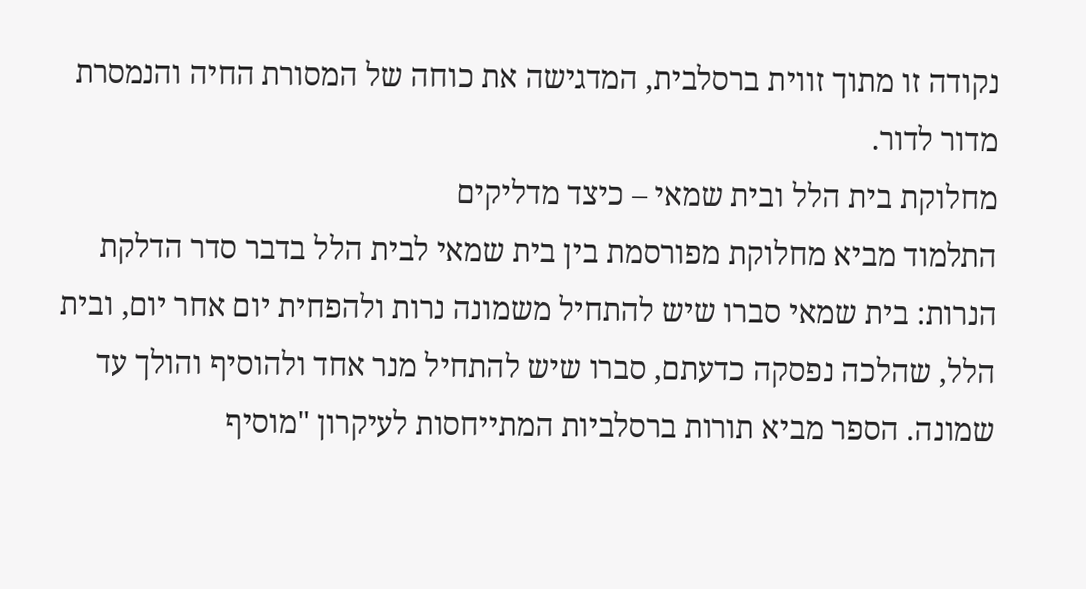נקודה זו מתוך זווית ברסלבית, המדגישה את כוחה של המסורת החיה והנמסרת מדור לדור.
מחלוקת בית הלל ובית שמאי – כיצד מדליקים
התלמוד מביא מחלוקת מפורסמת בין בית שמאי לבית הלל בדבר סדר הדלקת הנרות: בית שמאי סברו שיש להתחיל משמונה נרות ולהפחית יום אחר יום, ובית הלל, שהלכה נפסקה כדעתם, סברו שיש להתחיל מנר אחד ולהוסיף והולך עד שמונה. הספר מביא תורות ברסלביות המתייחסות לעיקרון "מוסיף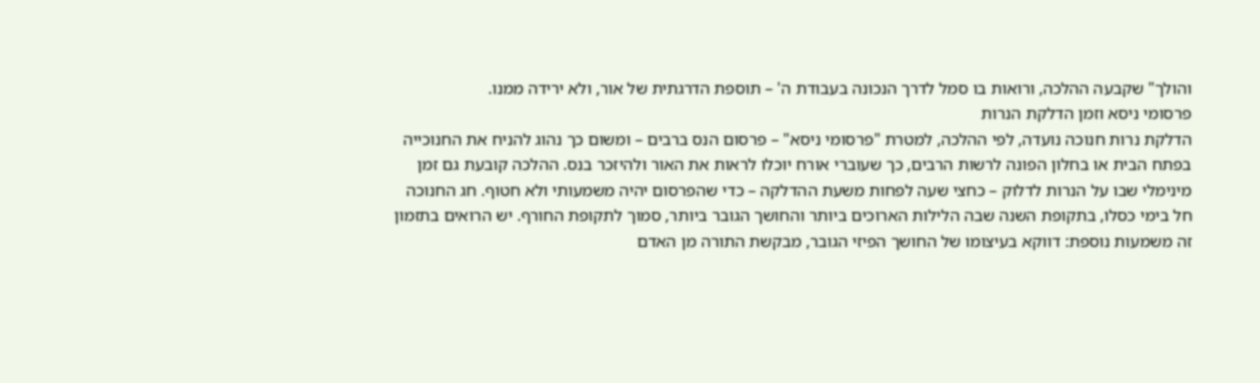והולך" שקבעה ההלכה, ורואות בו סמל לדרך הנכונה בעבודת ה' – תוספת הדרגתית של אור, ולא ירידה ממנו.
פרסומי ניסא וזמן הדלקת הנרות
הדלקת נרות חנוכה נועדה, לפי ההלכה, למטרת "פרסומי ניסא" – פרסום הנס ברבים – ומשום כך נהוג להניח את החנוכייה בפתח הבית או בחלון הפונה לרשות הרבים, כך שעוברי אורח יוכלו לראות את האור ולהיזכר בנס. ההלכה קובעת גם זמן מינימלי שבו על הנרות לדלוק – כחצי שעה לפחות משעת ההדלקה – כדי שהפרסום יהיה משמעותי ולא חטוף. חג החנוכה חל בימי כסלו, בתקופת השנה שבה הלילות הארוכים ביותר והחושך הגובר ביותר, סמוך לתקופת החורף. יש הרואים בתזמון זה משמעות נוספת: דווקא בעיצומו של החושך הפיזי הגובר, מבקשת התורה מן האדם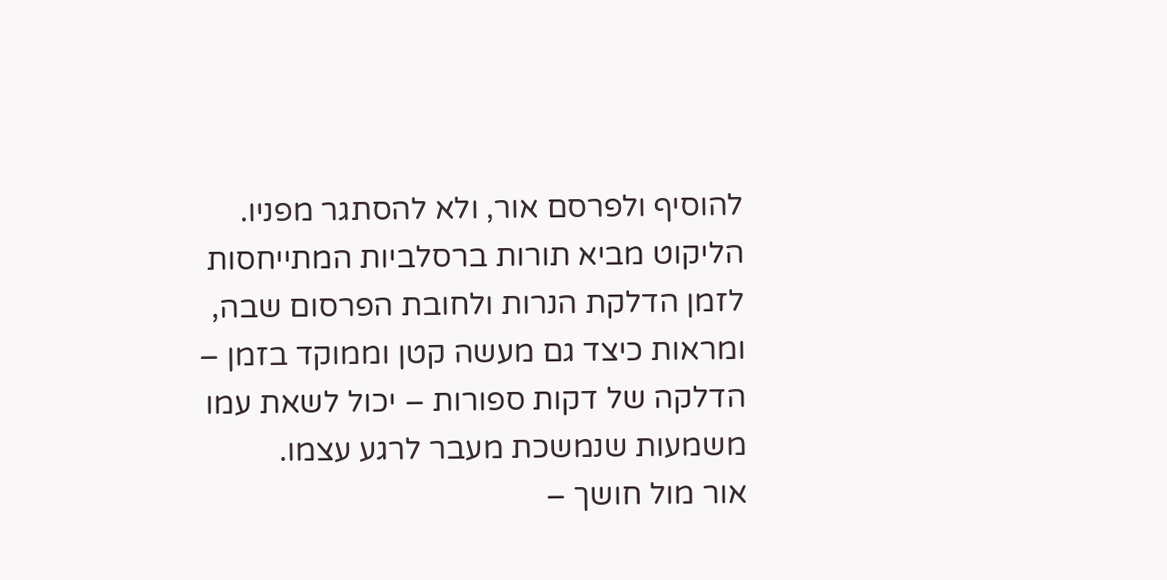להוסיף ולפרסם אור, ולא להסתגר מפניו. הליקוט מביא תורות ברסלביות המתייחסות לזמן הדלקת הנרות ולחובת הפרסום שבה, ומראות כיצד גם מעשה קטן וממוקד בזמן – הדלקה של דקות ספורות – יכול לשאת עמו משמעות שנמשכת מעבר לרגע עצמו.
אור מול חושך –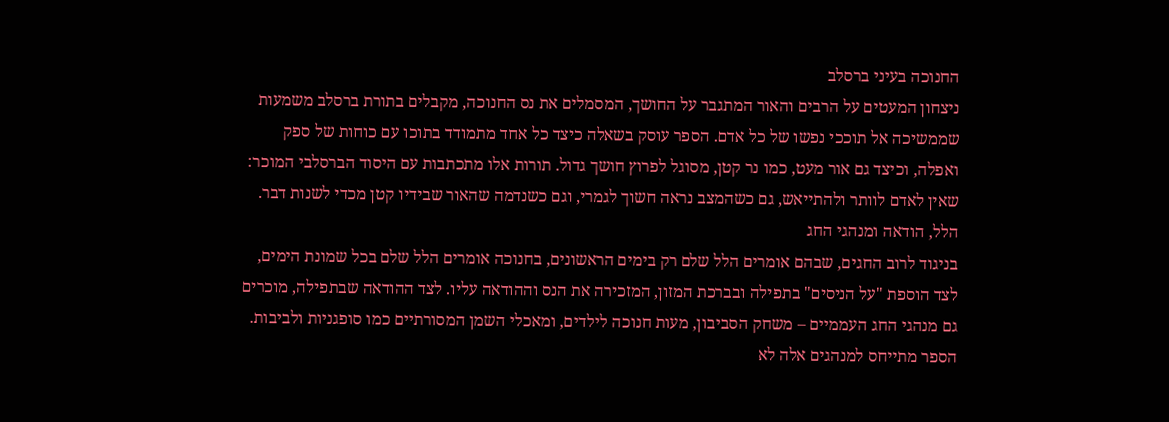החנוכה בעיני ברסלב
ניצחון המעטים על הרבים והאור המתגבר על החושך, המסמלים את נס החנוכה, מקבלים בתורת ברסלב משמעות שממשיכה אל תוככי נפשו של כל אדם. הספר עוסק בשאלה כיצד כל אחד מתמודד בתוכו עם כוחות של ספק ואפלה, וכיצד גם אור מעט, כמו נר קטן, מסוגל לפרוץ חושך גדול. תורות אלו מתכתבות עם היסוד הברסלבי המוכר: שאין לאדם לוותר ולהתייאש, גם כשהמצב נראה חשוך לגמרי, וגם כשנדמה שהאור שבידיו קטן מכדי לשנות דבר.
הלל, הודאה ומנהגי החג
בניגוד לרוב החגים, שבהם אומרים הלל שלם רק בימים הראשונים, בחנוכה אומרים הלל שלם בכל שמונת הימים, לצד הוספת "על הניסים" בתפילה ובברכת המזון, המזכירה את הנס וההודאה עליו. לצד ההודאה שבתפילה, מוכרים גם מנהגי החג העממיים – משחק הסביבון, מעות חנוכה לילדים, ומאכלי השמן המסורתיים כמו סופגניות ולביבות. הספר מתייחס למנהגים אלה לא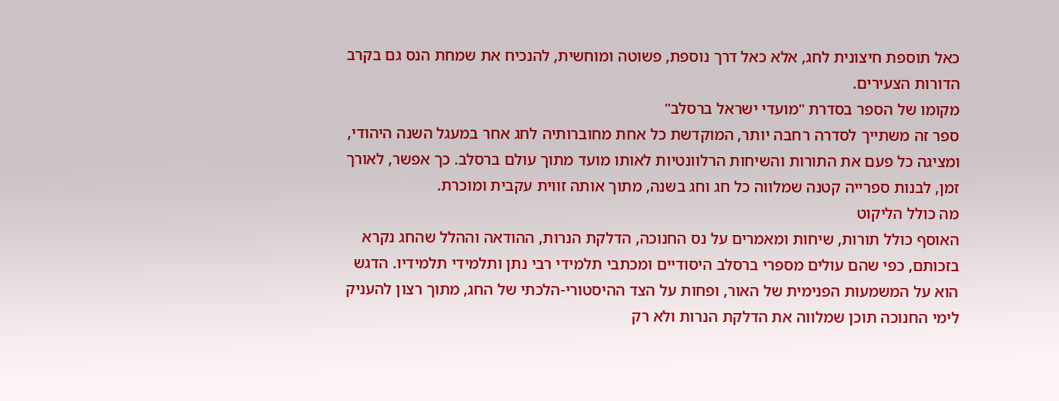כאל תוספת חיצונית לחג, אלא כאל דרך נוספת, פשוטה ומוחשית, להנכיח את שמחת הנס גם בקרב הדורות הצעירים.
מקומו של הספר בסדרת "מועדי ישראל ברסלב"
ספר זה משתייך לסדרה רחבה יותר, המוקדשת כל אחת מחוברותיה לחג אחר במעגל השנה היהודי, ומציגה כל פעם את התורות והשיחות הרלוונטיות לאותו מועד מתוך עולם ברסלב. כך אפשר, לאורך זמן, לבנות ספרייה קטנה שמלווה כל חג וחג בשנה, מתוך אותה זווית עקבית ומוכרת.
מה כולל הליקוט
האוסף כולל תורות, שיחות ומאמרים על נס החנוכה, הדלקת הנרות, ההודאה וההלל שהחג נקרא בזכותם, כפי שהם עולים מספרי ברסלב היסודיים ומכתבי תלמידי רבי נתן ותלמידי תלמידיו. הדגש הוא על המשמעות הפנימית של האור, ופחות על הצד ההיסטורי-הלכתי של החג, מתוך רצון להעניק לימי החנוכה תוכן שמלווה את הדלקת הנרות ולא רק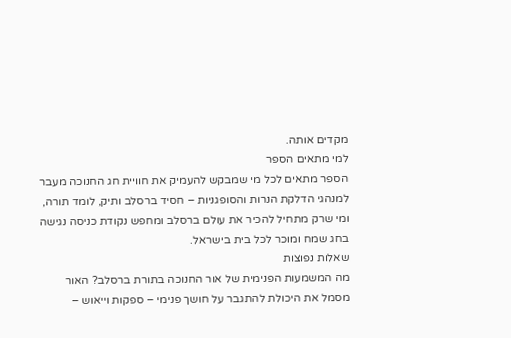מקדים אותה.
למי מתאים הספר
הספר מתאים לכל מי שמבקש להעמיק את חוויית חג החנוכה מעבר למנהגי הדלקת הנרות והסופגניות – חסיד ברסלב ותיק, לומד תורה, ומי שרק מתחיל להכיר את עולם ברסלב ומחפש נקודת כניסה נגישה בחג שמח ומוכר לכל בית בישראל.
שאלות נפוצות
מה המשמעות הפנימית של אור החנוכה בתורת ברסלב? האור מסמל את היכולת להתגבר על חושך פנימי – ספקות וייאוש –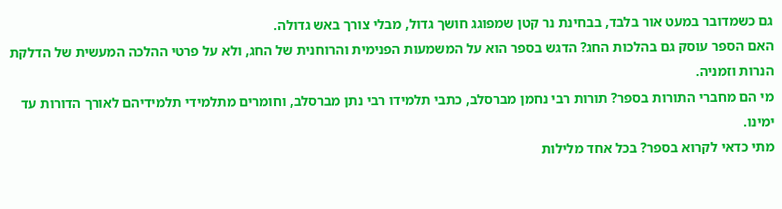גם כשמדובר במעט אור בלבד, בבחינת נר קטן שמפוגג חושך גדול, מבלי צורך באש גדולה.
האם הספר עוסק גם בהלכות החג? הדגש בספר הוא על המשמעות הפנימית והרוחנית של החג, ולא על פרטי ההלכה המעשית של הדלקת הנרות וזמניה.
מי הם מחברי התורות בספר? תורות רבי נחמן מברסלב, כתבי תלמידו רבי נתן מברסלב, וחומרים מתלמידי תלמידיהם לאורך הדורות עד ימינו.
מתי כדאי לקרוא בספר? בכל אחד מלילות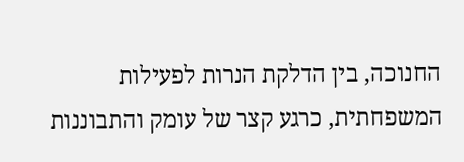החנוכה, בין הדלקת הנרות לפעילות המשפחתית, כרגע קצר של עומק והתבוננות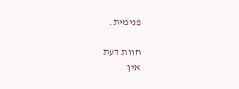פנימית.

חוות דעת
אין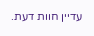עדיין חוות דעת.